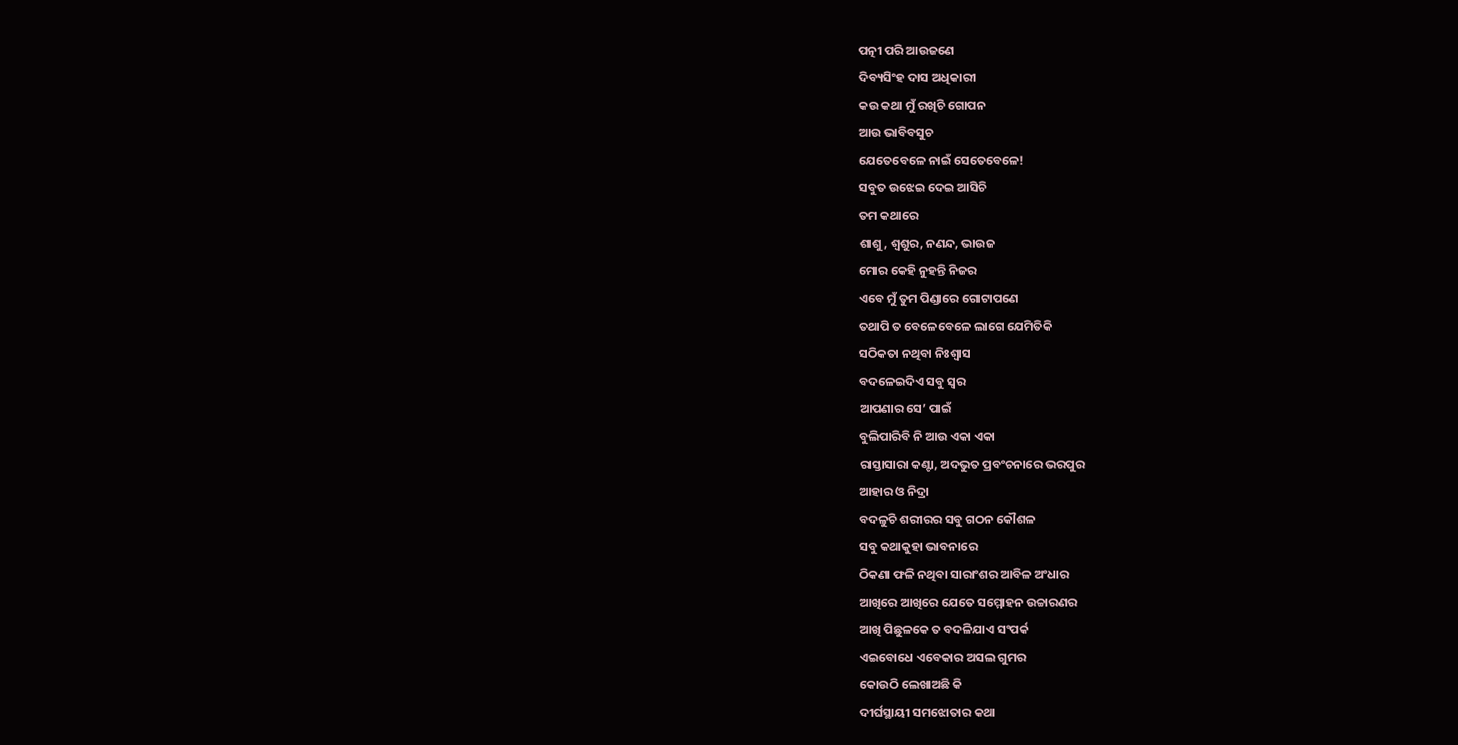ପତ୍ନୀ ପରି ଆଉଜଣେ
ଦିବ୍ୟସିଂହ ଦାସ ଅଧିକାରୀ
କଉ କଥା ମୁଁ ରଖିଚି ଗୋପନ
ଆଉ ଭାବିବସୁଚ
ଯେତେବେଳେ ନାଇଁ ସେତେବେଳେ!
ସବୁତ ଉଝେଇ ଦେଇ ଆସିଚି
ତମ କଥାରେ
ଶାଶୁ, ଶ୍ୱଶୁର, ନଣନ୍ଦ, ଭାଉଜ
ମୋର କେହି ନୁହନ୍ତି ନିଜର
ଏବେ ମୁଁ ତୁମ ପିଣ୍ଡାରେ ଗୋଟାପଣେ
ତଥାପି ତ ବେଳେବେଳେ ଲାଗେ ଯେମିତିକି
ସଠିକତା ନଥିବା ନିଃଶ୍ୱାସ
ବଦଳେଇଦିଏ ସବୁ ସ୍ୱର
ଆପଣାର ସେ’ ପାଇଁ
ବୁଲିପାରିବି ନି ଆଉ ଏକା ଏକା
ରାସ୍ତାସାରା କଣ୍ଟା, ଅଦଭୁତ ପ୍ରବଂଚନାରେ ଭରପୁର
ଆହାର ଓ ନିଦ୍ରା
ବଦଳୁଚି ଶରୀରର ସବୁ ଗଠନ କୌଶଳ
ସବୁ କଥାକୁହା ଭାବନାରେ
ଠିକଣା ଫଳି ନଥିବା ସାରାଂଶର ଆବିଳ ଅଂଧାର
ଆଖିରେ ଆଖିରେ ଯେତେ ସମ୍ମୋହନ ଉଚ୍ଚାରଣର
ଆଖି ପିଛୁଳକେ ତ ବଦଳିଯାଏ ସଂପର୍କ
ଏଇବୋଧେ ଏବେକାର ଅସଲ ଗୁମର
କୋଉଠି ଲେଖାଅଛି କି
ଦୀର୍ଘସ୍ଥାୟୀ ସମଝୋତାର କଥା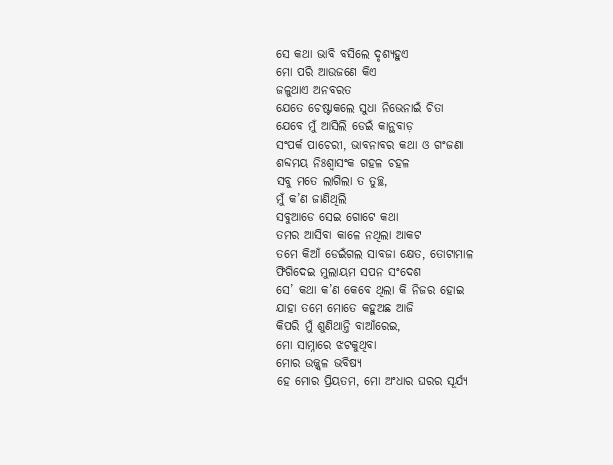ସେ କଥା ଭାବି ବସିଲେ ଦୃଶ୍ୟହୁଏ
ମୋ ପରି ଆଉଜଣେ କିଏ
ଜଳୁଥାଏ ଅନବରତ
ଯେତେ ଚେଷ୍ଟାକଲେ ସୁଧା ନିଭେନାଇଁ ଚିତା
ଯେବେ ମୁଁ ଆସିଲି ଡେଇଁ କାନ୍ଥବାଡ଼
ସଂପର୍କ ପାଚେରୀ, ଭାବନାବର କଥା ଓ ଗଂଜଣା
ଶବ୍ଦମୟ ନିଃଶ୍ୱାସଂକ ଗହଳ ଚହଳ
ସବୁ ମତେ ଲାଗିଲା ତ ତୁଚ୍ଛ,
ମୁଁ କ’ଣ ଜାଣିଥିଲି
ସବୁଆଡେ ସେଇ ଗୋଟେ କଥା
ତମର ଆସିବା କାଳେ ନଥିଲା ଆକଟ
ତମେ କିଆଁ ଡେଇଁଗଲ ସାବଜା କ୍ଷେତ, ତୋଟାମାଳ
ଫିଗିଦେଇ ମୁଲାୟମ ସପନ ସଂଦେଶ
ସେ’ କଥା କ’ଣ କେବେ ଥିଲା କି ନିଜର ହୋଇ
ଯାହା ତମେ ମୋତେ କହୁଅଛ ଆଜି
କିପରି ମୁଁ ଶୁଣିଥାନ୍ତି ବାଆଁରେଇ,
ମୋ ସାମ୍ନାରେ ଝଟକୁଥିବା
ମୋର ଉଜ୍ଜ୍ୱଳ ଭବିଷ୍ୟ
ହେ ମୋର ପ୍ରିୟତମ, ମୋ ଅଂଧାର ଘରର ସୂର୍ଯ୍ୟ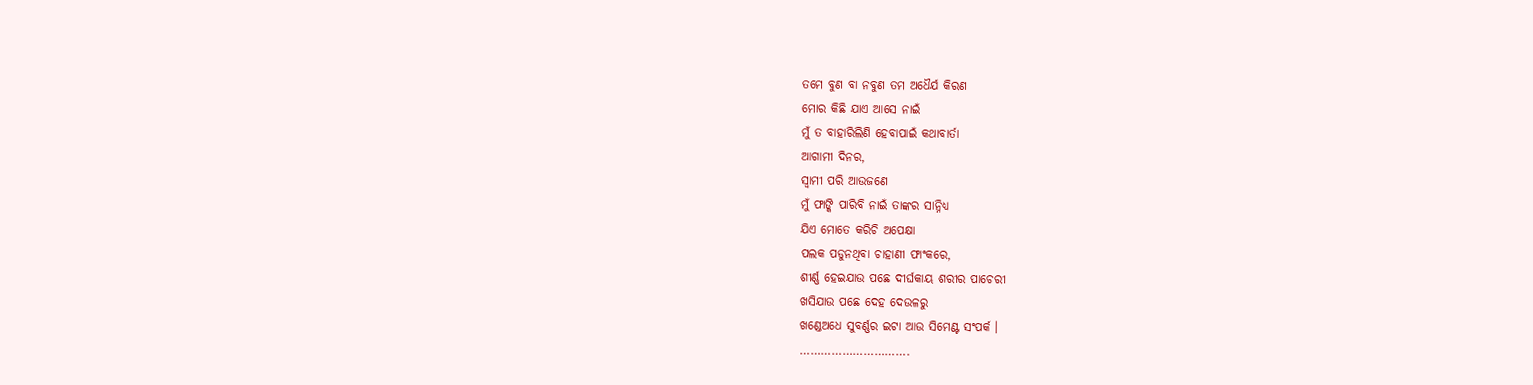ତମେ ବୁଣ ବା ନବୁଣ ତମ ଅଧୈର୍ଯ କିରଣ
ମୋର କିଛି ଯାଏ ଆସେ ନାଇଁ
ମୁଁ ତ ବାହାରିଲିଣି ହେବାପାଇଁ କଥାବାର୍ତା
ଆଗାମୀ ଦିନର,
ସ୍ୱାମୀ ପରି ଆଉଜଣେ
ମୁଁ ଫାଙ୍କି ପାରିବି ନାଇଁ ତାଙ୍କର ସାନ୍ନିଧ୍ୟ
ଯିଏ ମୋତେ କରିଚି ଅପେକ୍ଷା
ପଲକ ପଡୁନଥିବା ଚାହାଣୀ ଫାଂକରେ,
ଶୀର୍ଣ୍ଣ ହେଇଯାଉ ପଛେ ଦୀର୍ଘକାୟ ଶରୀର ପାଚେରୀ
ଖସିଯାଉ ପଛେ ଦେହ ଦେଉଳରୁ
ଖଣ୍ଡେଅଧେ ସୁବର୍ଣ୍ଣର ଇଟା ଆଉ ସିମେଣ୍ଟ ସଂପର୍କ ।
………………………….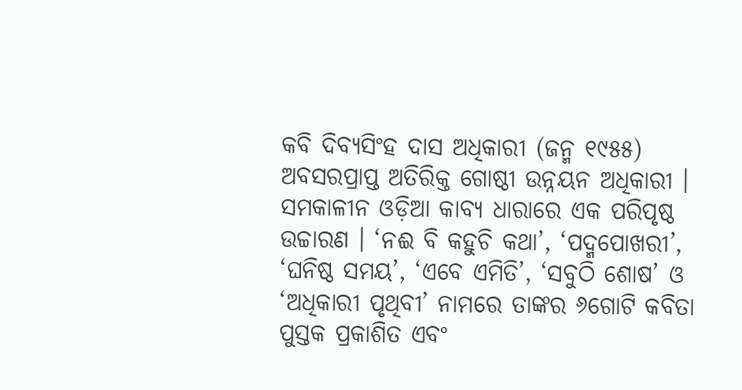କବି ଦିବ୍ୟସିଂହ ଦାସ ଅଧିକାରୀ (ଜନ୍ମ ୧୯୫୫) ଅବସରପ୍ରାପ୍ତ ଅତିରିକ୍ତ ଗୋଷ୍ଠୀ ଉନ୍ନୟନ ଅଧିକାରୀ । ସମକାଳୀନ ଓଡ଼ିଆ କାବ୍ୟ ଧାରାରେ ଏକ ପରିପୃଷ୍ଠ ଉଚ୍ଚାରଣ । ‘ନଈ ବି କହୁଚି କଥା’, ‘ପଦ୍ମପୋଖରୀ’, ‘ଘନିଷ୍ଠ ସମୟ’, ‘ଏବେ ଏମିତି’, ‘ସବୁଠି ଶୋଷ’ ଓ ‘ଅଧିକାରୀ ପୃଥିବୀ’ ନାମରେ ତାଙ୍କର ୬ଗୋଟି କବିତା ପୁସ୍ତକ ପ୍ରକାଶିତ ଏବଂ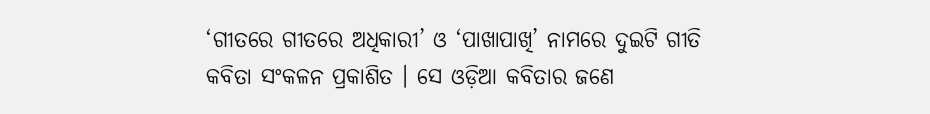‘ଗୀତରେ ଗୀତରେ ଅଧିକାରୀ’ ଓ ‘ପାଖାପାଖି’ ନାମରେ ଦୁଇଟି ଗୀତି କବିତା ସଂକଳନ ପ୍ରକାଶିତ । ସେ ଓଡ଼ିଆ କବିତାର ଜଣେ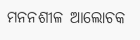ମନନଶୀଳ ଆଲୋଚକ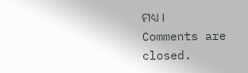ମଧ୍ୟ ।
Comments are closed.